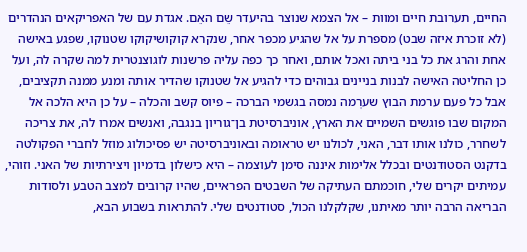החיים, תערובת חיים ומוות – אל הצמא שנוצר בהיעדר שֵם האֵם. אגדת עם של האפריקאים הנהדרים (לא זוכרת איזה שבט) מספרת על אל שהגיע מכפר אחר, שנקרא קוקושיקוקו שטנוקו, שפגע באישה אחת והרג את כל בני ביתה ואכל אותם, ואחר כך כפה עליה פרשנות לוגוצנטרית למה שקרה לה, ועל כן החליטה האישה לבנות בניינים גבוהים כדי להגיע אל שטנוקו שהדיר אותה ומנע ממנה תקציבים, אבל כל פעם ערמת הבוץ שערְמה נמסה בגשמי הברכה – פיוס קשב והכלה – על כן היא הלכה אל המקום שבו פוגשים השמיים את הארץ, אוניברסיטת בן־גוריון בנגבה, ואנשים אמרו לה, את צריכה לשחרר, כולנו אותו דבר, האני, לכולנו יש טראומה ובאוניברסיטה יש פסיכולוג מוזל לחברי הפקולטה בדקנט הסטודנטים ובכלל אלימות איננה סימן לעוצמה – היא כישלון בדמיון ויצירתיות של האני. וזוהי, עמיתים יקרים שלי, חוכמתם העתיקה של השבטים הפראיים, שהיו קרובים למצב הטבע ולסודות הבריאה הרבה יותר מאיתנו, שקלקלנו הכול, סטודנטים שלי. להתראות בשבוע הבא,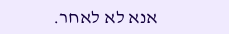אנא לא לאחר.